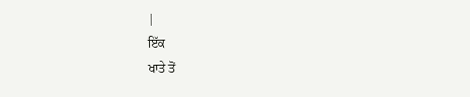|
ਇੱਕ
ਖਾਤੇ ਤੋਂ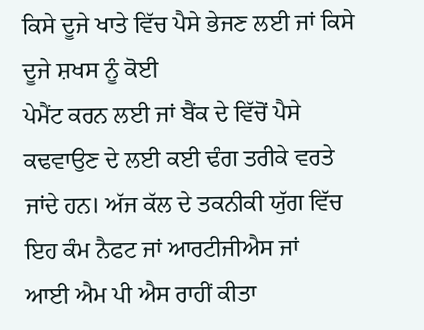ਕਿਸੇ ਦੂਜੇ ਖਾਤੇ ਵਿੱਚ ਪੈਸੇ ਭੇਜਣ ਲਈ ਜਾਂ ਕਿਸੇ ਦੂਜੇ ਸ਼ਖਸ ਨੂੰ ਕੋਈ
ਪੇਮੈਂਟ ਕਰਨ ਲਈ ਜਾਂ ਬੈਂਕ ਦੇ ਵਿੱਚੋਂ ਪੈਸੇ ਕਢਵਾਉਣ ਦੇ ਲਈ ਕਈ ਢੰਗ ਤਰੀਕੇ ਵਰਤੇ
ਜਾਂਦੇ ਹਨ। ਅੱਜ ਕੱਲ ਦੇ ਤਕਨੀਕੀ ਯੁੱਗ ਵਿੱਚ ਇਹ ਕੰਮ ਨੈਫਟ ਜਾਂ ਆਰਟੀਜੀਐਸ ਜਾਂ
ਆਈ ਐਮ ਪੀ ਐਸ ਰਾਹੀਂ ਕੀਤਾ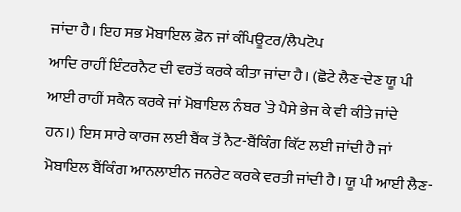ਜਾਂਦਾ ਹੈ। ਇਹ ਸਭ ਮੋਬਾਇਲ ਫ਼ੋਨ ਜਾਂ ਕੰਪਿਊਟਰ/ਲੈਪਟੋਪ
ਆਦਿ ਰਾਹੀਂ ਇੰਟਰਨੈਟ ਦੀ ਵਰਤੋਂ ਕਰਕੇ ਕੀਤਾ ਜਾਂਦਾ ਹੈ। (ਛੋਟੇ ਲੈਣ-ਦੇਣ ਯੂ ਪੀ
ਆਈ ਰਾਹੀਂ ਸਕੈਨ ਕਰਕੇ ਜਾਂ ਮੋਬਾਇਲ ਨੰਬਰ `ਤੇ ਪੈਸੇ ਭੇਜ ਕੇ ਵੀ ਕੀਤੇ ਜਾਂਦੇ
ਹਨ।) ਇਸ ਸਾਰੇ ਕਾਰਜ ਲਈ ਬੈਂਕ ਤੋਂ ਨੈਟ-ਬੈਂਕਿੰਗ ਕਿੱਟ ਲਈ ਜਾਂਦੀ ਹੈ ਜਾਂ
ਮੋਬਾਇਲ ਬੈਂਕਿੰਗ ਆਨਲਾਈਨ ਜਨਰੇਟ ਕਰਕੇ ਵਰਤੀ ਜਾਂਦੀ ਹੈ। ਯੂ ਪੀ ਆਈ ਲੈਣ-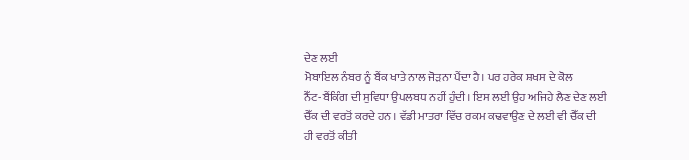ਦੇਣ ਲਈ
ਮੋਬਾਇਲ ਨੰਬਰ ਨੂੰ ਬੈਂਕ ਖਾਤੇ ਨਾਲ ਜੋੜਨਾ ਪੈਂਦਾ ਹੈ। ਪਰ ਹਰੇਕ ਸ਼ਖਸ ਦੇ ਕੋਲ
ਨੈੱਟ-ਬੈਂਕਿੰਗ ਦੀ ਸੁਵਿਧਾ ਉਪਲਬਧ ਨਹੀਂ ਹੁੰਦੀ। ਇਸ ਲਈ ਉਹ ਅਜਿਹੇ ਲੈਣ ਦੇਣ ਲਈ
ਚੈੱਕ ਦੀ ਵਰਤੋਂ ਕਰਦੇ ਹਨ । ਵੱਡੀ ਮਾਤਰਾ ਵਿੱਚ ਰਕਮ ਕਢਵਾਉਣ ਦੇ ਲਈ ਵੀ ਚੈੱਕ ਦੀ
ਹੀ ਵਰਤੋਂ ਕੀਤੀ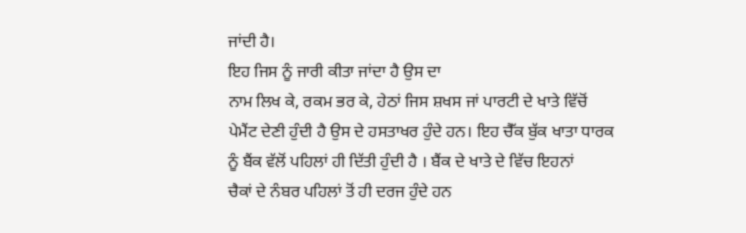ਜਾਂਦੀ ਹੈ।
ਇਹ ਜਿਸ ਨੂੰ ਜਾਰੀ ਕੀਤਾ ਜਾਂਦਾ ਹੈ ਉਸ ਦਾ
ਨਾਮ ਲਿਖ ਕੇ, ਰਕਮ ਭਰ ਕੇ, ਹੇਠਾਂ ਜਿਸ ਸ਼ਖਸ ਜਾਂ ਪਾਰਟੀ ਦੇ ਖਾਤੇ ਵਿੱਚੋਂ
ਪੇਮੈਂਟ ਦੇਣੀ ਹੁੰਦੀ ਹੈ ਉਸ ਦੇ ਹਸਤਾਖਰ ਹੁੰਦੇ ਹਨ। ਇਹ ਚੈੱਕ ਬੁੱਕ ਖਾਤਾ ਧਾਰਕ
ਨੂੰ ਬੈਂਕ ਵੱਲੋਂ ਪਹਿਲਾਂ ਹੀ ਦਿੱਤੀ ਹੁੰਦੀ ਹੈ । ਬੈਂਕ ਦੇ ਖਾਤੇ ਦੇ ਵਿੱਚ ਇਹਨਾਂ
ਚੈਕਾਂ ਦੇ ਨੰਬਰ ਪਹਿਲਾਂ ਤੋਂ ਹੀ ਦਰਜ ਹੁੰਦੇ ਹਨ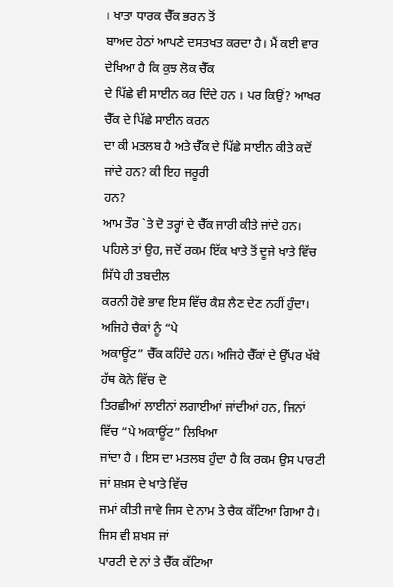। ਖਾਤਾ ਧਾਰਕ ਚੈੱਕ ਭਰਨ ਤੋਂ
ਬਾਅਦ ਹੇਠਾਂ ਆਪਣੇ ਦਸਤਖਤ ਕਰਦਾ ਹੈ। ਮੈਂ ਕਈ ਵਾਰ ਦੇਖਿਆ ਹੈ ਕਿ ਕੁਝ ਲੋਕ ਚੈੱਕ
ਦੇ ਪਿੱਛੇ ਵੀ ਸਾਈਨ ਕਰ ਦਿੰਦੇ ਹਨ । ਪਰ ਕਿਉਂ? ਆਖਰ ਚੈੱਕ ਦੇ ਪਿੱਛੇ ਸਾਈਨ ਕਰਨ
ਦਾ ਕੀ ਮਤਲਬ ਹੈ ਅਤੇ ਚੈੱਕ ਦੇ ਪਿੱਛੇ ਸਾਈਨ ਕੀਤੇ ਕਦੋਂ ਜਾਂਦੇ ਹਨ? ਕੀ ਇਹ ਜਰੂਰੀ
ਹਨ?
ਆਮ ਤੌਰ `ਤੇ ਦੋ ਤਰ੍ਹਾਂ ਦੇ ਚੈੱਕ ਜਾਰੀ ਕੀਤੇ ਜਾਂਦੇ ਹਨ।
ਪਹਿਲੇ ਤਾਂ ਉਹ, ਜਦੋਂ ਰਕਮ ਇੱਕ ਖਾਤੇ ਤੋਂ ਦੂਜੇ ਖਾਤੇ ਵਿੱਚ ਸਿੱਧੇ ਹੀ ਤਬਦੀਲ
ਕਰਨੀ ਹੋਵੇ ਭਾਵ ਇਸ ਵਿੱਚ ਕੈਸ਼ ਲੈਣ ਦੇਣ ਨਹੀਂ ਹੁੰਦਾ। ਅਜਿਹੇ ਚੈਕਾਂ ਨੂੰ “ਪੇ
ਅਕਾਊਂਟ” ਚੈੱਕ ਕਹਿੰਦੇ ਹਨ। ਅਜਿਹੇ ਚੈੱਕਾਂ ਦੇ ਉੱਪਰ ਖੱਬੇ ਹੱਥ ਕੋਨੇ ਵਿੱਚ ਦੋ
ਤਿਰਛੀਆਂ ਲਾਈਨਾਂ ਲਗਾਈਆਂ ਜਾਂਦੀਆਂ ਹਨ, ਜਿਨਾਂ ਵਿੱਚ “ਪੇ ਅਕਾਊਂਟ” ਲਿਖਿਆ
ਜਾਂਦਾ ਹੈ । ਇਸ ਦਾ ਮਤਲਬ ਹੁੰਦਾ ਹੈ ਕਿ ਰਕਮ ਉਸ ਪਾਰਟੀ ਜਾਂ ਸ਼ਖ਼ਸ ਦੇ ਖਾਤੇ ਵਿੱਚ
ਜਮਾਂ ਕੀਤੀ ਜਾਵੇ ਜਿਸ ਦੇ ਨਾਮ ਤੇ ਚੈਕ ਕੱਟਿਆ ਗਿਆ ਹੈ। ਜਿਸ ਵੀ ਸ਼ਖਸ ਜਾਂ
ਪਾਰਟੀ ਦੇ ਨਾਂ ਤੇ ਚੈੱਕ ਕੱਟਿਆ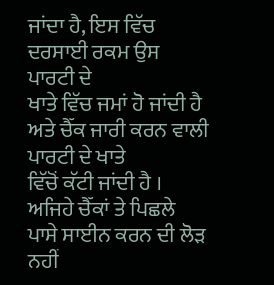ਜਾਂਦਾ ਹੈ, ਇਸ ਵਿੱਚ ਦਰਸਾਈ ਰਕਮ ਉਸ ਪਾਰਟੀ ਦੇ
ਖਾਤੇ ਵਿੱਚ ਜਮਾਂ ਹੋ ਜਾਂਦੀ ਹੈ ਅਤੇ ਚੈੱਕ ਜਾਰੀ ਕਰਨ ਵਾਲੀ ਪਾਰਟੀ ਦੇ ਖਾਤੇ
ਵਿੱਚੋਂ ਕੱਟੀ ਜਾਂਦੀ ਹੈ । ਅਜਿਹੇ ਚੈੱਕਾਂ ਤੇ ਪਿਛਲੇ ਪਾਸੇ ਸਾਈਨ ਕਰਨ ਦੀ ਲੋੜ
ਨਹੀਂ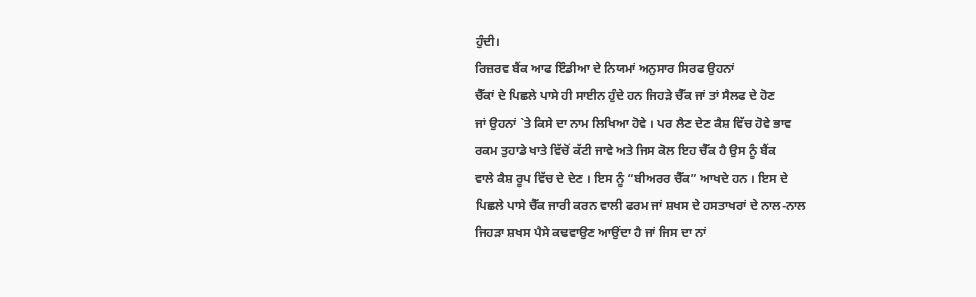ਹੁੰਦੀ।
ਰਿਜ਼ਰਵ ਬੈਂਕ ਆਫ ਇੰਡੀਆ ਦੇ ਨਿਯਮਾਂ ਅਨੁਸਾਰ ਸਿਰਫ ਉਹਨਾਂ
ਚੈੱਕਾਂ ਦੇ ਪਿਛਲੇ ਪਾਸੇ ਹੀ ਸਾਈਨ ਹੁੰਦੇ ਹਨ ਜਿਹੜੇ ਚੈੱਕ ਜਾਂ ਤਾਂ ਸੈਲਫ ਦੇ ਹੋਣ
ਜਾਂ ਉਹਨਾਂ `ਤੇ ਕਿਸੇ ਦਾ ਨਾਮ ਲਿਖਿਆ ਹੋਵੇ । ਪਰ ਲੈਣ ਦੇਣ ਕੈਸ਼ ਵਿੱਚ ਹੋਵੇ ਭਾਵ
ਰਕਮ ਤੁਹਾਡੇ ਖਾਤੇ ਵਿੱਚੋਂ ਕੱਟੀ ਜਾਵੇ ਅਤੇ ਜਿਸ ਕੋਲ ਇਹ ਚੈੱਕ ਹੈ ਉਸ ਨੂੰ ਬੈਂਕ
ਵਾਲੇ ਕੈਸ਼ ਰੂਪ ਵਿੱਚ ਦੇ ਦੇਣ । ਇਸ ਨੂੰ “ਬੀਅਰਰ ਚੈੱਕ” ਆਖਦੇ ਹਨ । ਇਸ ਦੇ
ਪਿਛਲੇ ਪਾਸੇ ਚੈੱਕ ਜਾਰੀ ਕਰਨ ਵਾਲੀ ਫਰਮ ਜਾਂ ਸ਼ਖਸ ਦੇ ਹਸਤਾਖਰਾਂ ਦੇ ਨਾਲ-ਨਾਲ
ਜਿਹੜਾ ਸ਼ਖਸ ਪੈਸੇ ਕਢਵਾਉਣ ਆਉਂਦਾ ਹੈ ਜਾਂ ਜਿਸ ਦਾ ਨਾਂ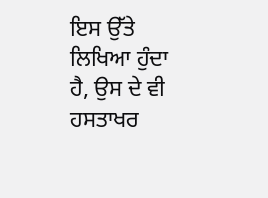ਇਸ ਉੱਤੇ ਲਿਖਿਆ ਹੁੰਦਾ
ਹੈ, ਉਸ ਦੇ ਵੀ ਹਸਤਾਖਰ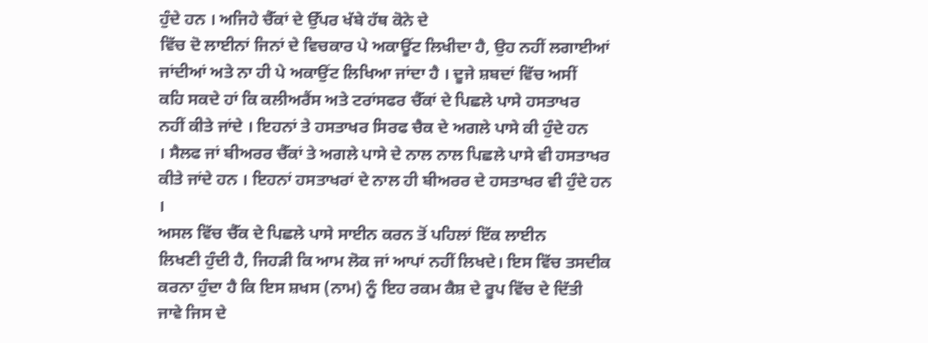ਹੁੰਦੇ ਹਨ । ਅਜਿਹੇ ਚੈੱਕਾਂ ਦੇ ਉੱਪਰ ਖੱਬੇ ਹੱਥ ਕੋਨੇ ਦੇ
ਵਿੱਚ ਦੋ ਲਾਈਨਾਂ ਜਿਨਾਂ ਦੇ ਵਿਚਕਾਰ ਪੇ ਅਕਾਊਂਟ ਲਿਖੀਦਾ ਹੈ, ਉਹ ਨਹੀਂ ਲਗਾਈਆਂ
ਜਾਂਦੀਆਂ ਅਤੇ ਨਾ ਹੀ ਪੇ ਅਕਾਉਂਟ ਲਿਖਿਆ ਜਾਂਦਾ ਹੈ । ਦੂਜੇ ਸ਼ਬਦਾਂ ਵਿੱਚ ਅਸੀਂ
ਕਹਿ ਸਕਦੇ ਹਾਂ ਕਿ ਕਲੀਅਰੈਂਸ ਅਤੇ ਟਰਾਂਸਫਰ ਚੈੱਕਾਂ ਦੇ ਪਿਛਲੇ ਪਾਸੇ ਹਸਤਾਖਰ
ਨਹੀਂ ਕੀਤੇ ਜਾਂਦੇ । ਇਹਨਾਂ ਤੇ ਹਸਤਾਖਰ ਸਿਰਫ ਚੈਕ ਦੇ ਅਗਲੇ ਪਾਸੇ ਕੀ ਹੁੰਦੇ ਹਨ
। ਸੈਲਫ ਜਾਂ ਬੀਅਰਰ ਚੈੱਕਾਂ ਤੇ ਅਗਲੇ ਪਾਸੇ ਦੇ ਨਾਲ ਨਾਲ ਪਿਛਲੇ ਪਾਸੇ ਵੀ ਹਸਤਾਖਰ
ਕੀਤੇ ਜਾਂਦੇ ਹਨ । ਇਹਨਾਂ ਹਸਤਾਖਰਾਂ ਦੇ ਨਾਲ ਹੀ ਬੀਅਰਰ ਦੇ ਹਸਤਾਖਰ ਵੀ ਹੁੰਦੇ ਹਨ
।
ਅਸਲ ਵਿੱਚ ਚੈੱਕ ਦੇ ਪਿਛਲੇ ਪਾਸੇ ਸਾਈਨ ਕਰਨ ਤੋਂ ਪਹਿਲਾਂ ਇੱਕ ਲਾਈਨ
ਲਿਖਣੀ ਹੁੰਦੀ ਹੈ, ਜਿਹੜੀ ਕਿ ਆਮ ਲੋਕ ਜਾਂ ਆਪਾਂ ਨਹੀਂ ਲਿਖਦੇ। ਇਸ ਵਿੱਚ ਤਸਦੀਕ
ਕਰਨਾ ਹੁੰਦਾ ਹੈ ਕਿ ਇਸ ਸ਼ਖਸ (ਨਾਮ) ਨੂੰ ਇਹ ਰਕਮ ਕੈਸ਼ ਦੇ ਰੂਪ ਵਿੱਚ ਦੇ ਦਿੱਤੀ
ਜਾਵੇ ਜਿਸ ਦੇ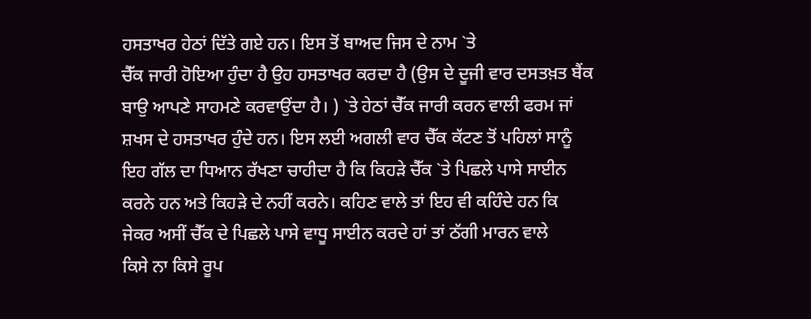ਹਸਤਾਖਰ ਹੇਠਾਂ ਦਿੱਤੇ ਗਏ ਹਨ। ਇਸ ਤੋਂ ਬਾਅਦ ਜਿਸ ਦੇ ਨਾਮ `ਤੇ
ਚੈੱਕ ਜਾਰੀ ਹੋਇਆ ਹੁੰਦਾ ਹੈ ਉਹ ਹਸਤਾਖਰ ਕਰਦਾ ਹੈ (ਉਸ ਦੇ ਦੂਜੀ ਵਾਰ ਦਸਤਖ਼ਤ ਬੈਂਕ
ਬਾਉ ਆਪਣੇ ਸਾਹਮਣੇ ਕਰਵਾਉਂਦਾ ਹੈ। ) `ਤੇ ਹੇਠਾਂ ਚੈੱਕ ਜਾਰੀ ਕਰਨ ਵਾਲੀ ਫਰਮ ਜਾਂ
ਸ਼ਖਸ ਦੇ ਹਸਤਾਖਰ ਹੁੰਦੇ ਹਨ। ਇਸ ਲਈ ਅਗਲੀ ਵਾਰ ਚੈੱਕ ਕੱਟਣ ਤੋਂ ਪਹਿਲਾਂ ਸਾਨੂੰ
ਇਹ ਗੱਲ ਦਾ ਧਿਆਨ ਰੱਖਣਾ ਚਾਹੀਦਾ ਹੈ ਕਿ ਕਿਹੜੇ ਚੈੱਕ `ਤੇ ਪਿਛਲੇ ਪਾਸੇ ਸਾਈਨ
ਕਰਨੇ ਹਨ ਅਤੇ ਕਿਹੜੇ ਦੇ ਨਹੀਂ ਕਰਨੇ। ਕਹਿਣ ਵਾਲੇ ਤਾਂ ਇਹ ਵੀ ਕਹਿੰਦੇ ਹਨ ਕਿ
ਜੇਕਰ ਅਸੀਂ ਚੈੱਕ ਦੇ ਪਿਛਲੇ ਪਾਸੇ ਵਾਧੂ ਸਾਈਨ ਕਰਦੇ ਹਾਂ ਤਾਂ ਠੱਗੀ ਮਾਰਨ ਵਾਲੇ
ਕਿਸੇ ਨਾ ਕਿਸੇ ਰੂਪ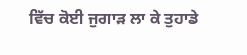ਵਿੱਚ ਕੋਈ ਜੁਗਾੜ ਲਾ ਕੇ ਤੁਹਾਡੇ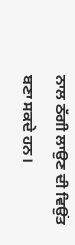ਨਾਲ ਠੱਗੀ ਲਾਉਣ ਦੀ ਵਿਉਂਤ
ਬਣਾ ਸਕਦੇ ਹਨ।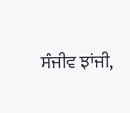ਸੰਜੀਵ ਝਾਂਜੀ,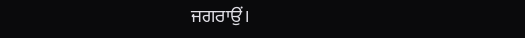ਜਗਰਾਉਂ।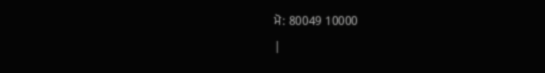ਮੋ: 80049 10000
|